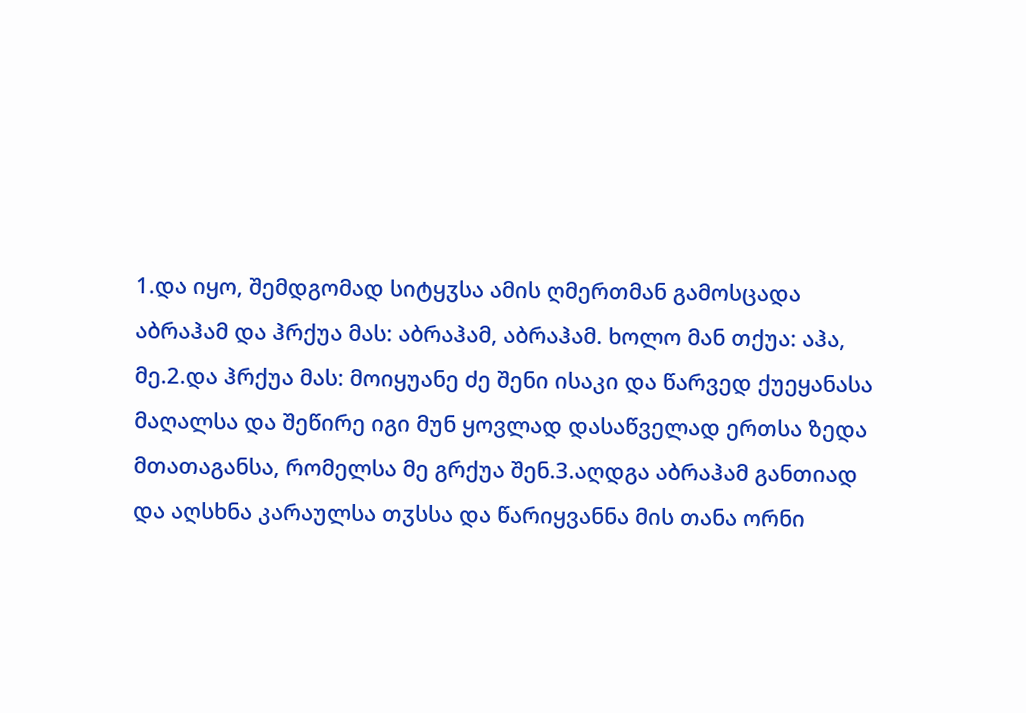1.და იყო, შემდგომად სიტყჳსა ამის ღმერთმან გამოსცადა აბრაჰამ და ჰრქუა მას: აბრაჰამ, აბრაჰამ. ხოლო მან თქუა: აჰა, მე.2.და ჰრქუა მას: მოიყუანე ძე შენი ისაკი და წარვედ ქუეყანასა მაღალსა და შეწირე იგი მუნ ყოვლად დასაწველად ერთსა ზედა მთათაგანსა, რომელსა მე გრქუა შენ.3.აღდგა აბრაჰამ განთიად და აღსხნა კარაულსა თჳსსა და წარიყვანნა მის თანა ორნი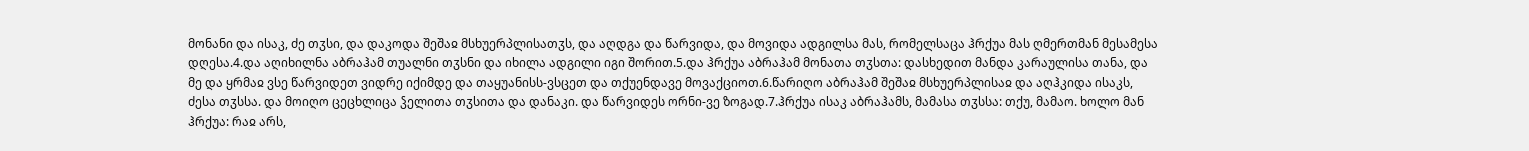მონანი და ისაკ, ძე თჳსი, და დაკოდა შეშაჲ მსხუერპლისათჳს, და აღდგა და წარვიდა, და მოვიდა ადგილსა მას, რომელსაცა ჰრქუა მას ღმერთმან მესამესა დღესა.4.და აღიხილნა აბრაჰამ თუალნი თჳსნი და იხილა ადგილი იგი შორით.5.და ჰრქუა აბრაჰამ მონათა თჳსთა: დასხედით მანდა კარაულისა თანა, და მე და ყრმაჲ ვსე წარვიდეთ ვიდრე იქიმდე და თაყუანისს-ვსცეთ და თქუენდავე მოვაქციოთ.6.წარიღო აბრაჰამ შეშაჲ მსხუერპლისაჲ და აღჰკიდა ისაკს, ძესა თჳსსა. და მოიღო ცეცხლიცა ჴელითა თჳსითა და დანაკი. და წარვიდეს ორნი-ვე ზოგად.7.ჰრქუა ისაკ აბრაჰამს, მამასა თჳსსა: თქუ, მამაო. ხოლო მან ჰრქუა: რაჲ არს,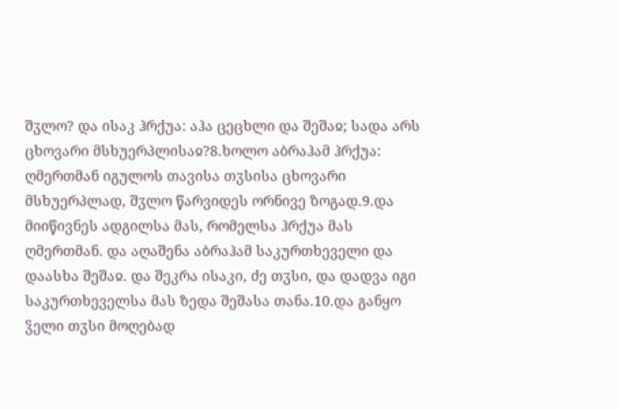შჳლო? და ისაკ ჰრქუა: აჰა ცეცხლი და შეშაჲ; სადა არს ცხოვარი მსხუერპლისაჲ?8.ხოლო აბრაჰამ ჰრქუა: ღმერთმან იგულოს თავისა თჳსისა ცხოვარი მსხუერპლად, შჳლო წარვიდეს ორნივე ზოგად.9.და მიიწივნეს ადგილსა მას, რომელსა ჰრქუა მას ღმერთმან. და აღაშენა აბრაჰამ საკურთხეველი და დაასხა შეშაჲ. და შეკრა ისაკი, ძე თჳსი, და დადვა იგი საკურთხეველსა მას ზედა შეშასა თანა.10.და განყო ჴელი თჳსი მოღებად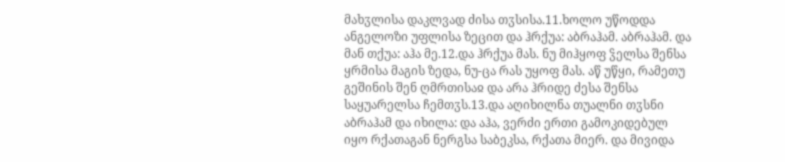მახჳლისა დაკლვად ძისა თჳსისა.11.ხოლო უწოდდა ანგელოზი უფლისა ზეცით და ჰრქუა: აბრაჰამ. აბრაჰამ. და მან თქუა: აჰა მე.12.და ჰრქუა მას. ნუ მიჰყოფ ჴელსა შენსა ყრმისა მაგის ზედა, ნუ-ცა რას უყოფ მას. აწ უწყი, რამეთუ გეშინის შენ ღმრთისაჲ და არა ჰრიდე ძესა შენსა საყუარელსა ჩემთჳს.13.და აღიხილნა თუალნი თჳსნი აბრაჰამ და იხილა: და აჰა, ვერძი ერთი გამოკიდებულ იყო რქათაგან ნერგსა საბეკსა, რქათა მიერ. და მივიდა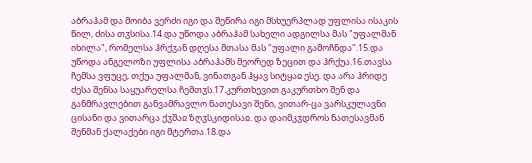აბრაჰამ და მოიბა ვერძი იგი და შეწირა იგი მსხუერპლად უფლისა ისაკის წილ, ძისა თჳსისა.14.და უწოდა აბრაჰამ სახელი ადგილსა მას "უფალმან იხილა", რომელსა ჰრქჳან დღესა მთასა მას "უფალი გამოჩნდა".15.და უწოდა ანგელოზი უფლისა აბრაჰამს მეორედ ზეცით და ჰრქუა.16.თავსა ჩემსა ვფუცე, თქუა უფალმან, ვინათგან ჰყავ სიტყაჲ ესე. და არა ჰრიდე ძესა შენსა საყუარელსა ჩემთჳს.17.კურთხევით გაკურთხო შენ და განმრავლებით განვამრავლო ნათესავი შენი, ვითარ-ცა ვარსკულავნი ცისანი და ვითარცა ქჳშაჲ ზღჳსკიდისაჲ. და დაიმკჳდროს ნათესავმან შენმან ქალაქები იგი მტერთა.18.და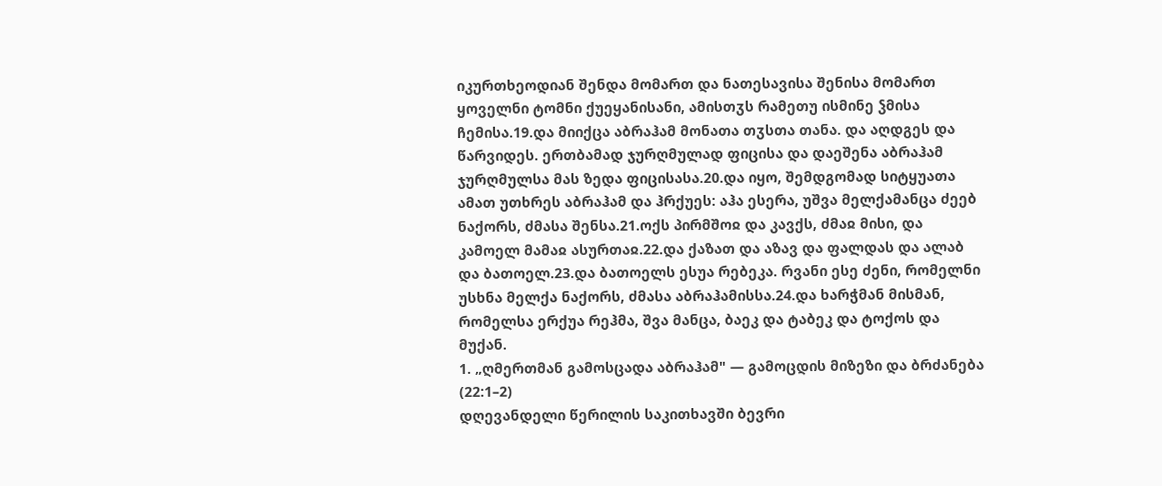იკურთხეოდიან შენდა მომართ და ნათესავისა შენისა მომართ ყოველნი ტომნი ქუეყანისანი, ამისთჳს რამეთუ ისმინე ჴმისა ჩემისა.19.და მიიქცა აბრაჰამ მონათა თჳსთა თანა. და აღდგეს და წარვიდეს. ერთბამად ჯურღმულად ფიცისა და დაეშენა აბრაჰამ ჯურღმულსა მას ზედა ფიცისასა.20.და იყო, შემდგომად სიტყუათა ამათ უთხრეს აბრაჰამ და ჰრქუეს: აჰა ესერა, უშვა მელქამანცა ძეებ ნაქორს, ძმასა შენსა.21.ოქს პირმშოჲ და კავქს, ძმაჲ მისი, და კამოელ მამაჲ ასურთაჲ.22.და ქაზათ და აზავ და ფალდას და ალაბ და ბათოელ.23.და ბათოელს ესუა რებეკა. რვანი ესე ძენი, რომელნი უსხნა მელქა ნაქორს, ძმასა აბრაჰამისსა.24.და ხარჭმან მისმან, რომელსა ერქუა რეჰმა, შვა მანცა, ბაეკ და ტაბეკ და ტოქოს და მუქან.
1. „ღმერთმან გამოსცადა აბრაჰამ" — გამოცდის მიზეზი და ბრძანება (22:1–2)
დღევანდელი წერილის საკითხავში ბევრი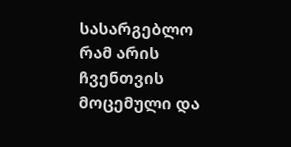სასარგებლო რამ არის ჩვენთვის მოცემული და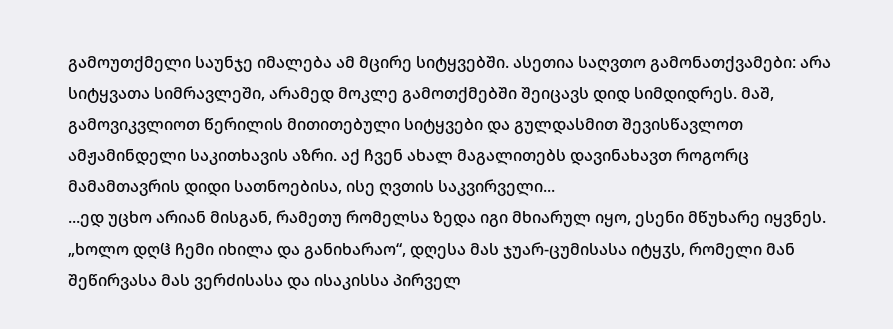გამოუთქმელი საუნჯე იმალება ამ მცირე სიტყვებში. ასეთია საღვთო გამონათქვამები: არა სიტყვათა სიმრავლეში, არამედ მოკლე გამოთქმებში შეიცავს დიდ სიმდიდრეს. მაშ, გამოვიკვლიოთ წერილის მითითებული სიტყვები და გულდასმით შევისწავლოთ ამჟამინდელი საკითხავის აზრი. აქ ჩვენ ახალ მაგალითებს დავინახავთ როგორც მამამთავრის დიდი სათნოებისა, ისე ღვთის საკვირველი...
...ედ უცხო არიან მისგან, რამეთუ რომელსა ზედა იგი მხიარულ იყო, ესენი მწუხარე იყვნეს. „ხოლო დღჱ ჩემი იხილა და განიხარაო“, დღესა მას ჯუარ-ცუმისასა იტყჳს, რომელი მან შეწირვასა მას ვერძისასა და ისაკისსა პირველ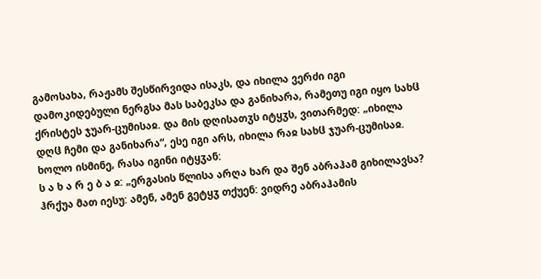გამოსახა, რაჟამს შესწირვიდა ისაკს, და იხილა ვერძი იგი დამოკიდებული ნერგსა მას საბეკსა და განიხარა, რამეთუ იგი იყო სახჱ ქრისტეს ჯუარ-ცუმისაჲ. და მის დღისათჳს იტყჳს, ვითარმედ: „იხილა დღჱ ჩემი და განიხარა“, ესე იგი არს, იხილა რაჲ სახჱ ჯუარ-ცუმისაჲ. ხოლო ისმინე, რასა იგინი იტყჳან:
ს ა ხ ა რ ე ბ ა ჲ: „ერგასის წლისა არღა ხარ და შენ აბრაჰამ გიხილავსა? ჰრქუა მათ იესუ: ამენ, ამენ გეტყჳ თქუენ: ვიდრე აბრაჰამის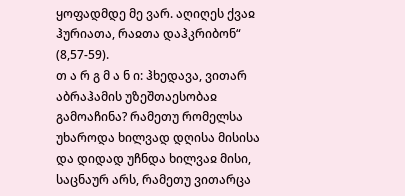ყოფადმდე მე ვარ. აღიღეს ქვაჲ ჰურიათა, რაჲთა დაჰკრიბონ“ (8,57-59).
თ ა რ გ მ ა ნ ი: ჰხედავა, ვითარ აბრაჰამის უზეშთაესობაჲ გამოაჩინა? რამეთუ რომელსა უხაროდა ხილვად დღისა მისისა და დიდად უჩნდა ხილვაჲ მისი, საცნაურ არს, რამეთუ ვითარცა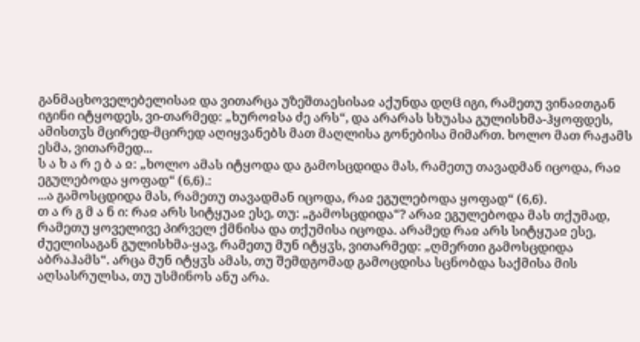განმაცხოველებელისაჲ და ვითარცა უზეშთაესისაჲ აქუნდა დღჱ იგი, რამეთუ ვინაჲთგან იგინი იტყოდეს, ვი-თარმედ: „ხუროჲსა ძე არს“, და არარას სხუასა გულისხმა-ჰყოფდეს, ამისთჳს მცირედ-მცირედ აღიყვანებს მათ მაღლისა გონებისა მიმართ. ხოლო მათ რაჟამს ესმა, ვითარმედ...
ს ა ხ ა რ ე ბ ა ჲ: „ხოლო ამას იტყოდა და გამოსცდიდა მას, რამეთუ თავადმან იცოდა, რაჲ ეგულებოდა ყოფად“ (6,6).:
...ა გამოსცდიდა მას, რამეთუ თავადმან იცოდა, რაჲ ეგულებოდა ყოფად“ (6,6).
თ ა რ გ მ ა ნ ი: რაჲ არს სიტყუაჲ ესე, თუ: „გამოსცდიდა“? არაჲ ეგულებოდა მას თქუმად, რამეთუ ყოველივე პირველ ქმნისა და თქუმისა იცოდა. არამედ რაჲ არს სიტყუაჲ ესე, ძუელისაგან გულისხმა-ყავ, რამეთუ მუნ იტყჳს, ვითარმედ: „ღმერთი გამოსცდიდა აბრაჰამს“. არცა მუნ იტყჳს ამას, თუ შემდგომად გამოცდისა სცნობდა საქმისა მის აღსასრულსა, თუ უსმინოს ანუ არა.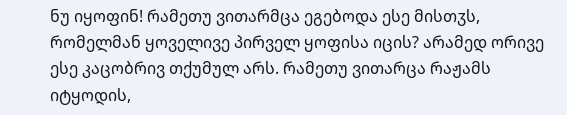ნუ იყოფინ! რამეთუ ვითარმცა ეგებოდა ესე მისთჳს, რომელმან ყოველივე პირველ ყოფისა იცის? არამედ ორივე ესე კაცობრივ თქუმულ არს. რამეთუ ვითარცა რაჟამს იტყოდის,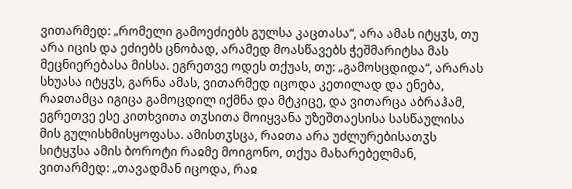ვითარმედ: „რომელი გამოეძიებს გულსა კაცთასა“, არა ამას იტყჳს, თუ არა იცის და ეძიებს ცნობად, არამედ მოასწავებს ჭეშმარიტსა მას მეცნიერებასა მისსა. ეგრეთვე ოდეს თქუას, თუ: „გამოსცდიდა“, არარას სხუასა იტყჳს, გარნა ამას, ვითარმედ იცოდა კეთილად და ენება, რაჲთამცა იგიცა გამოცდილ იქმნა და მტკიცე, და ვითარცა აბრაჰამ, ეგრეთვე ესე კითხვითა თჳსითა მოიყვანა უზეშთაესისა სასწაულისა მის გულისხმისყოფასა. ამისთჳსცა, რაჲთა არა უძლურებისათჳს სიტყჳსა ამის ბოროტი რაჲმე მოიგონო, თქუა მახარებელმან, ვითარმედ: „თავადმან იცოდა, რაჲ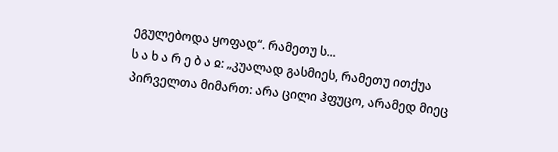ეგულებოდა ყოფად“. რამეთუ ს...
ს ა ხ ა რ ე ბ ა ჲ: „კუალად გასმიეს, რამეთუ ითქუა პირველთა მიმართ: არა ცილი ჰფუცო, არამედ მიეც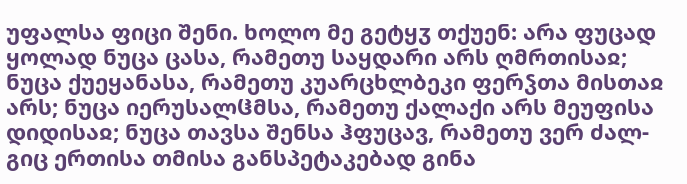უფალსა ფიცი შენი. ხოლო მე გეტყჳ თქუენ: არა ფუცად ყოლად ნუცა ცასა, რამეთუ საყდარი არს ღმრთისაჲ; ნუცა ქუეყანასა, რამეთუ კუარცხლბეკი ფერჴთა მისთაჲ არს; ნუცა იერუსალჱმსა, რამეთუ ქალაქი არს მეუფისა დიდისაჲ; ნუცა თავსა შენსა ჰფუცავ, რამეთუ ვერ ძალ-გიც ერთისა თმისა განსპეტაკებად გინა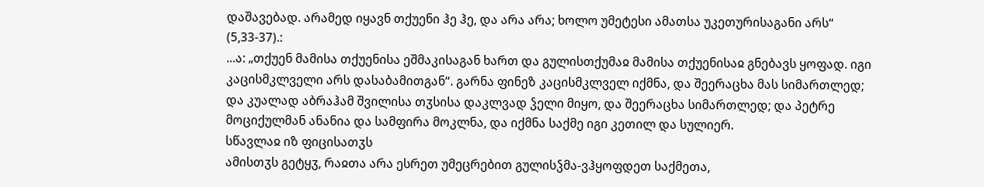დაშავებად. არამედ იყავნ თქუენი ჰე ჰე, და არა არა; ხოლო უმეტესი ამათსა უკეთურისაგანი არს“ (5,33-37).:
...ა: „თქუენ მამისა თქუენისა ეშმაკისაგან ხართ და გულისთქუმაჲ მამისა თქუენისაჲ გნებავს ყოფად. იგი კაცისმკლველი არს დასაბამითგან“. გარნა ფინეზ კაცისმკლველ იქმნა, და შეერაცხა მას სიმართლედ; და კუალად აბრაჰამ შვილისა თჳსისა დაკლვად ჴელი მიყო, და შეერაცხა სიმართლედ; და პეტრე მოციქულმან ანანია და სამფირა მოკლნა, და იქმნა საქმე იგი კეთილ და სულიერ.
სწავლაჲ იზ ფიცისათჳს
ამისთჳს გეტყჳ, რაჲთა არა ესრეთ უმეცრებით გულისჴმა-ვჰყოფდეთ საქმეთა,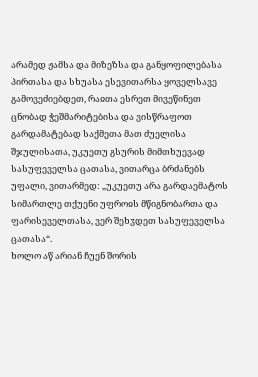არამედ ჟამსა და მიზეზსა და განყოფილებასა პირთასა და სხუასა ესევითარსა ყოველსავე გამოვეძიებდეთ, რაჲთა ესრეთ მივეწინეთ ცნობად ჭეშმარიტებისა და ვისწრაფოთ გარდამატებად საქმეთა მათ ძუელისა შჯულისათა, უკუეთუ გსურის მიმთხუევად სასუფეველსა ცათასა, ვითარცა ბრძანებს უფალი, ვითარმედ: „უკუეთუ არა გარდაემატოს სიმართლე თქუენი უფროჲს მწიგნობართა და ფარისეველთასა, ვერ შეხჳდეთ სასუფეველსა ცათასა“.
ხოლო აწ არიან ჩუენ შორის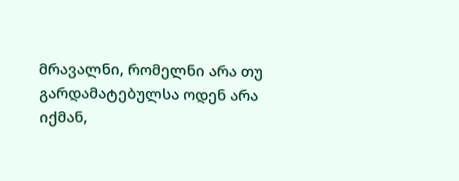მრავალნი, რომელნი არა თუ გარდამატებულსა ოდენ არა იქმან,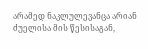არამედ ნაკლულევანცა არიან ძუელისა მის წესისაგან,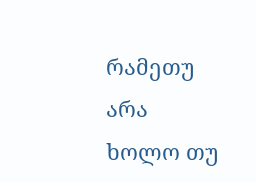რამეთუ არა ხოლო თუ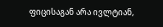ფიცისაგან არა ივლტიან,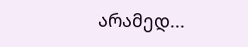არამედ...